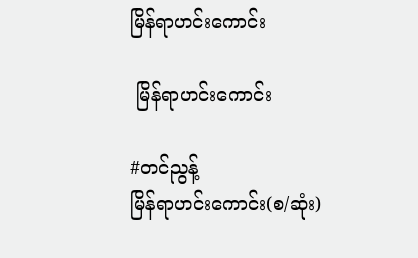မြိန်ရာဟင်းကောင်း

 မြိန်ရာဟင်းကောင်း

#တင်ညွန့်
မြိန်ရာဟင်းကောင်း(စ/ဆုံး)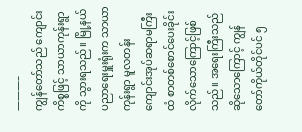———–
ကျွန်တော်သည် ကျောင်းကိစ္စဖြင့် သာယာကုန်းရွာကို သွားရသည်။ မြို့နယ်ပညာရေးမှူးရုံးက သာယာကုန်းရွာ မူလတန်း ကျောင်းအုပ်ဆရာမကြီးထံ စာတစ်စောင်ပေးခိုင်းလိုက်သောကြောင့်ဖြစ်သည်။ အရေးကြီးသည် ဆိုသောကြောင့် ကျွန်တော်ကိုယ်တိုင်ပင် ၅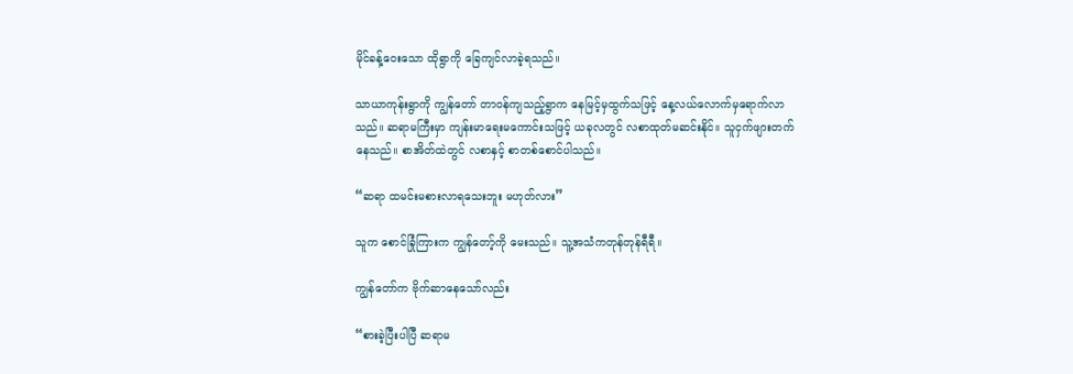မိုင်ခန့်ဝေးသော ထိုရွာကို ခြေကျင်လာခဲ့ရသည်။

သာယာကုန်းရွာကို ကျွန်တော် တာဝန်ကျသည့်ရွာက နေမြင့်မှထွက်သဖြင့် နေ့လယ်လောက်မှရောက်လာ သည်။ ဆရာမကြီးမှာ ကျန်းမာရေးမကောင်းသဖြင့် ယခုလတွင် လစာထုတ်မဆင်းနိုင်။ သူငှက်ဖျားတက် နေသည်။ စာအိတ်ထဲတွင် လစာနှင့် စာတစ်စောင်ပါသည်။

“ဆရာ ထမင်းမစားလာရသေးဘူး မဟုတ်လား”

သူက စောင်ခြုံကြားက ကျွန်တော့်ကို မေးသည်။ သူ့အသံကတုန်တုန်ရီရီ။

ကျွန်တော်က ဗိုက်ဆာနေသော်လည်း

“စားခဲ့ပြီးပါပြီ ဆရာမ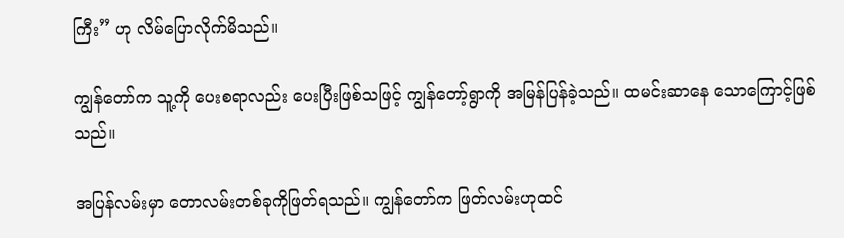ကြီး” ဟု လိမ်ပြောလိုက်မိသည်။

ကျွန်တော်က သူ့ကို ပေးစရာလည်း ပေးပြီးဖြစ်သဖြင့် ကျွန်တော့်ရွာကို အမြန်ပြန်ခဲ့သည်။ ထမင်းဆာနေ သောကြောင့်ဖြစ်သည်။

အပြန်လမ်းမှာ တောလမ်းတစ်ခုကိုဖြတ်ရသည်။ ကျွန်တော်က ဖြတ်လမ်းဟုထင်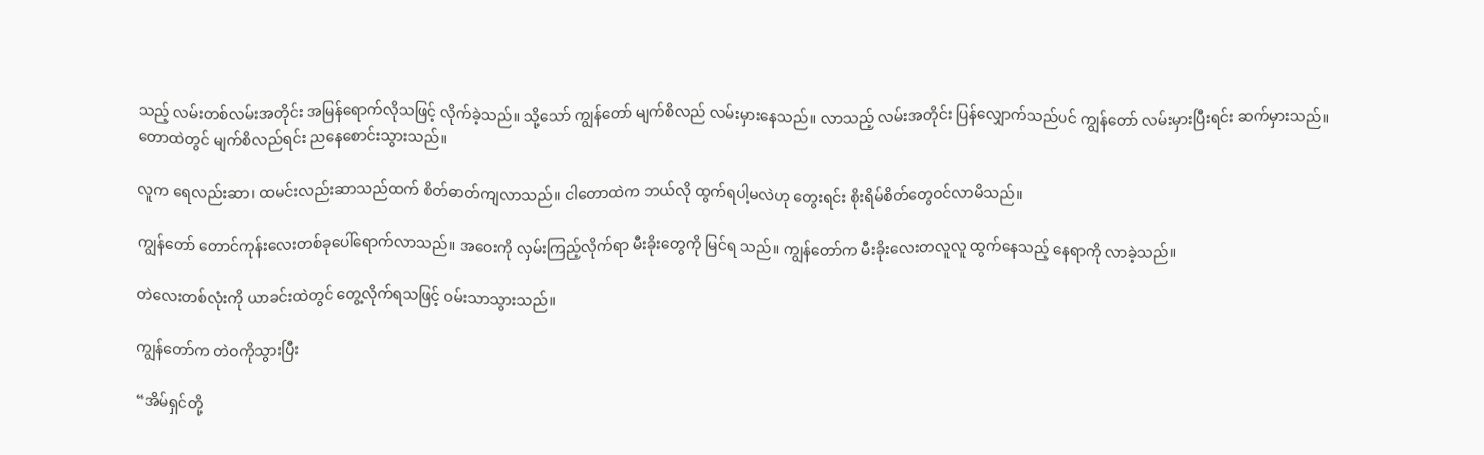သည့် လမ်းတစ်လမ်းအတိုင်း အမြန်ရောက်လိုသဖြင့် လိုက်ခဲ့သည်။ သို့သော် ကျွန်တော် မျက်စိလည် လမ်းမှားနေသည်။ လာသည့် လမ်းအတိုင်း ပြန်လျှောက်သည်ပင် ကျွန်တော် လမ်းမှားပြီးရင်း ဆက်မှားသည်။ တောထဲတွင် မျက်စိလည်ရင်း ညနေစောင်းသွားသည်။

လူက ရေလည်းဆာ၊ ထမင်းလည်းဆာသည်ထက် စိတ်ဓာတ်ကျလာသည်။ ငါတောထဲက ဘယ်လို ထွက်ရပါ့မလဲဟု တွေးရင်း စိုးရိမ်စိတ်တွေဝင်လာမိသည်။

ကျွန်တော် တောင်ကုန်းလေးတစ်ခုပေါ်ရောက်လာသည်။ အဝေးကို လှမ်းကြည့်လိုက်ရာ မီးခိုးတွေကို မြင်ရ သည်။ ကျွန်တော်က မီးခိုးလေးတလူလူ ထွက်နေသည့် နေရာကို လာခဲ့သည်။

တဲလေးတစ်လုံးကို ယာခင်းထဲတွင် တွေ့လိုက်ရသဖြင့် ဝမ်းသာသွားသည်။

ကျွန်တော်က တဲဝကိုသွားပြီး

“အိမ်ရှင်တို့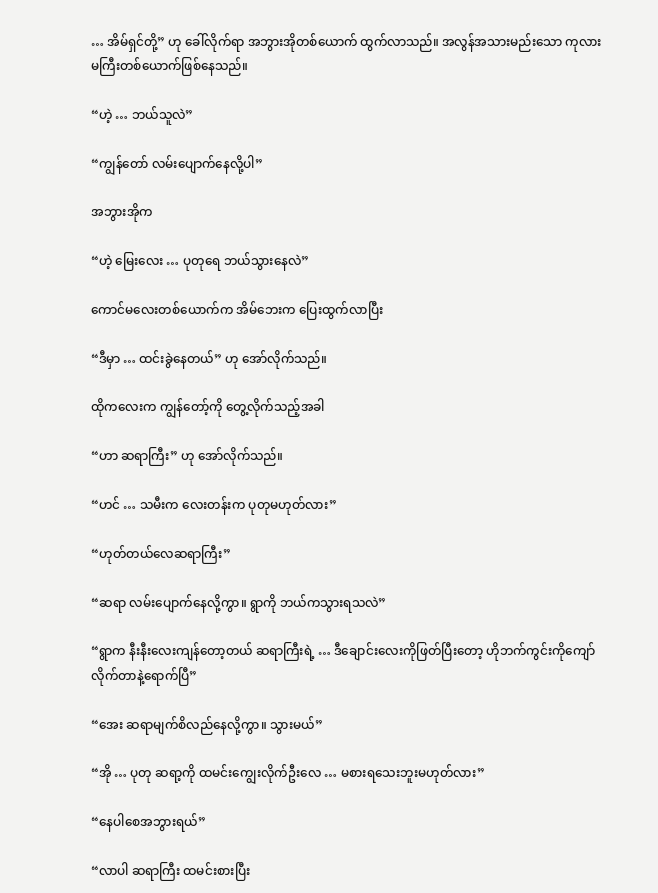… အိမ်ရှင်တို့” ဟု ခေါ်လိုက်ရာ အဘွားအိုတစ်ယောက် ထွက်လာသည်။ အလွန်အသားမည်းသော ကုလားမကြီးတစ်ယောက်ဖြစ်နေသည်။

“ဟဲ့ … ဘယ်သူလဲ”

“ကျွန်တော် လမ်းပျောက်နေလို့ပါ”

အဘွားအိုက

“ဟဲ့ မြေးလေး … ပုတုရေ ဘယ်သွားနေလဲ”

ကောင်မလေးတစ်ယောက်က အိမ်ဘေးက ပြေးထွက်လာပြီး

“ဒီမှာ … ထင်းခွဲနေတယ်” ဟု အော်လိုက်သည်။

ထိုကလေးက ကျွန်တော့်ကို တွေ့လိုက်သည့်အခါ

“ဟာ ဆရာကြီး” ဟု အော်လိုက်သည်။

“ဟင် … သမီးက လေးတန်းက ပုတုမဟုတ်လား”

“ဟုတ်တယ်လေဆရာကြီး”

“ဆရာ လမ်းပျောက်နေလို့ကွာ။ ရွာကို ဘယ်ကသွားရသလဲ”

“ရွာက နီးနီးလေးကျန်တော့တယ် ဆရာကြီးရဲ့ … ဒီချောင်းလေးကိုဖြတ်ပြီးတော့ ဟိုဘက်ကွင်းကိုကျော် လိုက်တာနဲ့ရောက်ပြီ”

“အေး ဆရာမျက်စိလည်နေလို့ကွာ။ သွားမယ်”

“အို … ပုတု ဆရာ့ကို ထမင်းကျွေးလိုက်ဦးလေ … မစားရသေးဘူးမဟုတ်လား”

“နေပါစေအဘွားရယ်”

“လာပါ ဆရာကြီး ထမင်းစားပြီး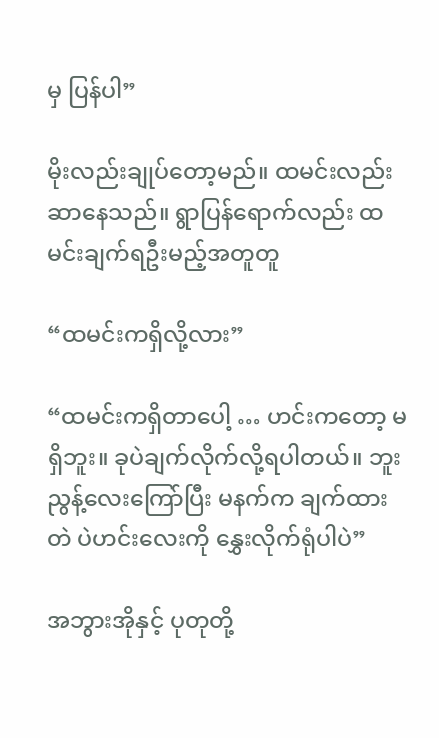မှ ပြန်ပါ”

မိုးလည်းချုပ်တော့မည်။ ထမင်းလည်းဆာနေသည်။ ရွာပြန်ရောက်လည်း ထမင်းချက်ရဦးမည့်အတူတူ

“ထမင်းကရှိလို့လား”

“ထမင်းကရှိတာပေါ့ … ဟင်းကတော့ မရှိဘူး။ ခုပဲချက်လိုက်လို့ရပါတယ်။ ဘူးညွန့်လေးကြော်ပြီး မနက်က ချက်ထားတဲ ပဲဟင်းလေးကို နွှေးလိုက်ရုံပါပဲ”

အဘွားအိုနှင့် ပုတုတို့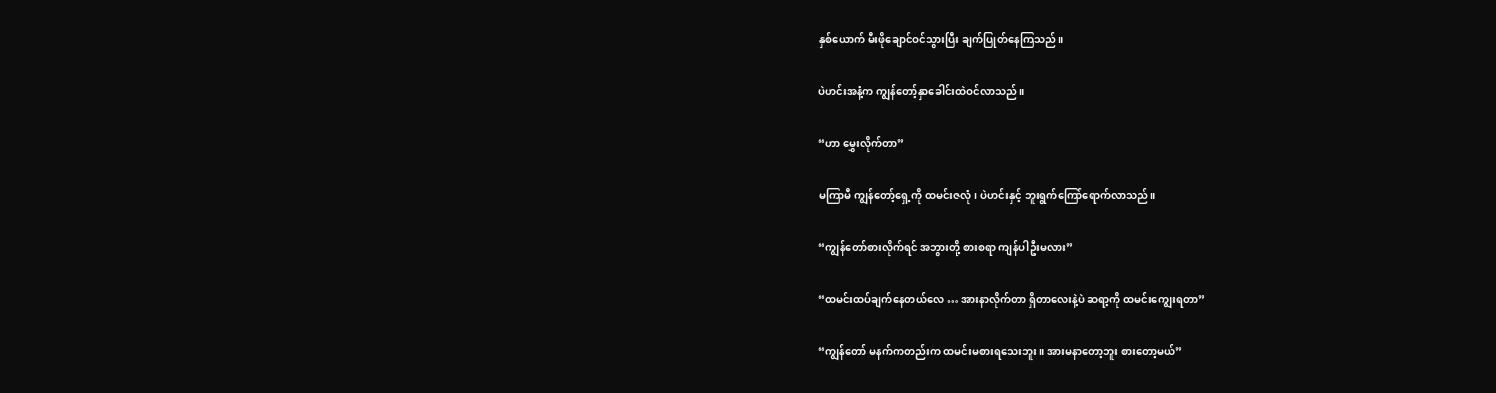နှစ်ယောက် မီးဖိုချောင်ဝင်သွားပြီး ချက်ပြုတ်နေကြသည်။

ပဲဟင်းအနံ့က ကျွန်တော့်နှာခေါင်းထဲဝင်လာသည်။

“ဟာ မွှေးလိုက်တာ”

မကြာမီ ကျွန်တော့်ရှေ့ကို ထမင်းဇလုံ၊ ပဲဟင်းနှင့် ဘူးရွက်ကြော်ရောက်လာသည်။

“ကျွန်တော်စားလိုက်ရင် အဘွားတို့ စားစရာ ကျန်ပါဦးမလား”

“ထမင်းထပ်ချက်နေတယ်လေ … အားနာလိုက်တာ ရှိတာလေးနဲ့ပဲ ဆရာ့ကို ထမင်းကျွေးရတာ”

“ကျွန်တော် မနက်ကတည်းက ထမင်းမစားရသေးဘူး။ အားမနာတော့ဘူး စားတော့မယ်”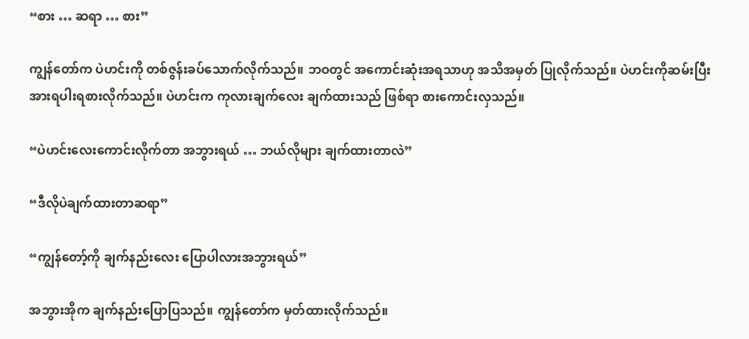“စား … ဆရာ … စား”

ကျွန်တော်က ပဲဟင်းကို တစ်ဇွန်းခပ်သောက်လိုက်သည်။ ဘဝတွင် အကောင်းဆုံးအရသာဟု အသိအမှတ် ပြုလိုက်သည်။ ပဲဟင်းကိုဆမ်းပြီး အားရပါးရစားလိုက်သည်။ ပဲဟင်းက ကုလားချက်လေး ချက်ထားသည် ဖြစ်ရာ စားကောင်းလှသည်။

“ပဲဟင်းလေးကောင်းလိုက်တာ အဘွားရယ် … ဘယ်လိုများ ချက်ထားတာလဲ”

“ဒီလိုပဲချက်ထားတာဆရာ”

“ကျွန်တော့်ကို ချက်နည်းလေး ပြောပါလားအဘွားရယ်”

အဘွားအိုက ချက်နည်းပြောပြသည်။ ကျွန်တော်က မှတ်ထားလိုက်သည်။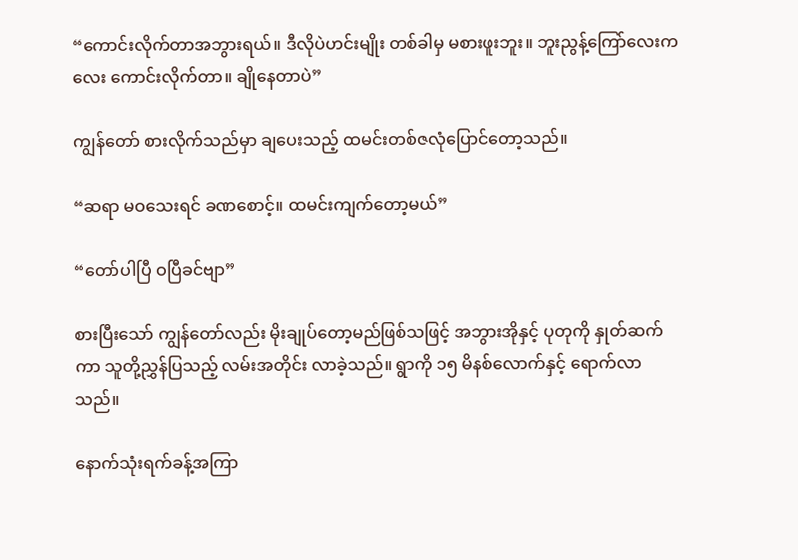“ကောင်းလိုက်တာအဘွားရယ်။ ဒီလိုပဲဟင်းမျိုး တစ်ခါမှ မစားဖူးဘူး။ ဘူးညွန့်ကြော်လေးကလေး ကောင်းလိုက်တာ။ ချိုနေတာပဲ”

ကျွန်တော် စားလိုက်သည်မှာ ချပေးသည့် ထမင်းတစ်ဇလုံပြောင်တော့သည်။

“ဆရာ မဝသေးရင် ခဏစောင့်။ ထမင်းကျက်တော့မယ်”

“တော်ပါပြီ ဝပြီခင်ဗျာ”

စားပြီးသော် ကျွန်တော်လည်း မိုးချုပ်တော့မည်ဖြစ်သဖြင့် အဘွားအိုနှင့် ပုတုကို နှုတ်ဆက်ကာ သူတို့ညွှန်ပြသည့် လမ်းအတိုင်း လာခဲ့သည်။ ရွာကို ၁၅ မိနစ်လောက်နှင့် ရောက်လာသည်။

နောက်သုံးရက်ခန့်အကြာ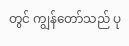တွင် ကျွန်တော်သည် ပု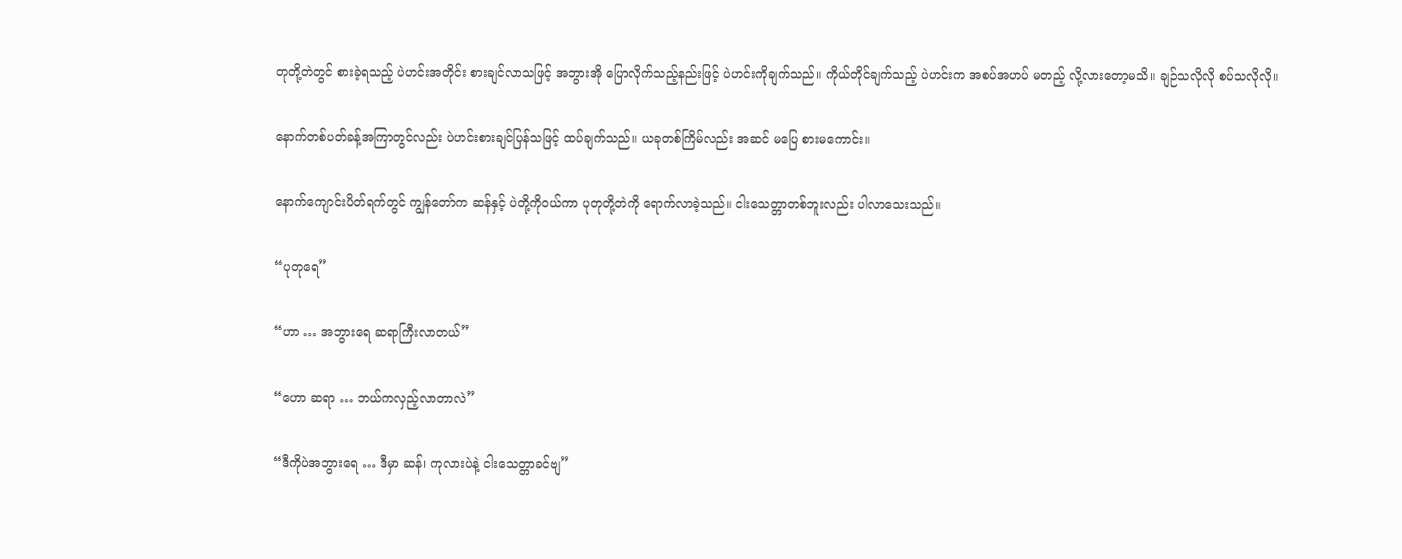တုတို့တဲတွင် စားခဲ့ရသည့် ပဲဟင်းအတိုင်း စားချင်လာသဖြင့် အဘွားအို ပြောလိုက်သည့်နည်းဖြင့် ပဲဟင်းကိုချက်သည်။ ကိုယ်တိုင်ချက်သည့် ပဲဟင်းက အစပ်အဟပ် မတည့် လို့လားတော့မသိ။ ချဉ်သလိုလို စပ်သလိုလို။

နောက်တစ်ပတ်ခန့်အကြာတွင်လည်း ပဲဟင်းစားချင်ပြန်သဖြင့် ထပ်ချက်သည်။ ယခုတစ်ကြိမ်လည်း အဆင် မပြေ စားမကောင်း။

နောက်ကျောင်းပိတ်ရက်တွင် ကျွန်တော်က ဆန်နှင့် ပဲတို့ကိုဝယ်ကာ ပုတုတို့တဲကို ရောက်လာခဲ့သည်။ ငါးသေတ္တာတစ်ဘူးလည်း ပါလာသေးသည်။

“ပုတုရေ”

“ဟာ … အဘွားရေ ဆရာကြီးလာတယ်”

“ဟော ဆရာ … ဘယ်ကလှည့်လာတာလဲ”

“ဒီကိုပဲအဘွားရေ … ဒီမှာ ဆန်၊ ကုလားပဲနဲ့ ငါးသေတ္တာခင်ဗျ”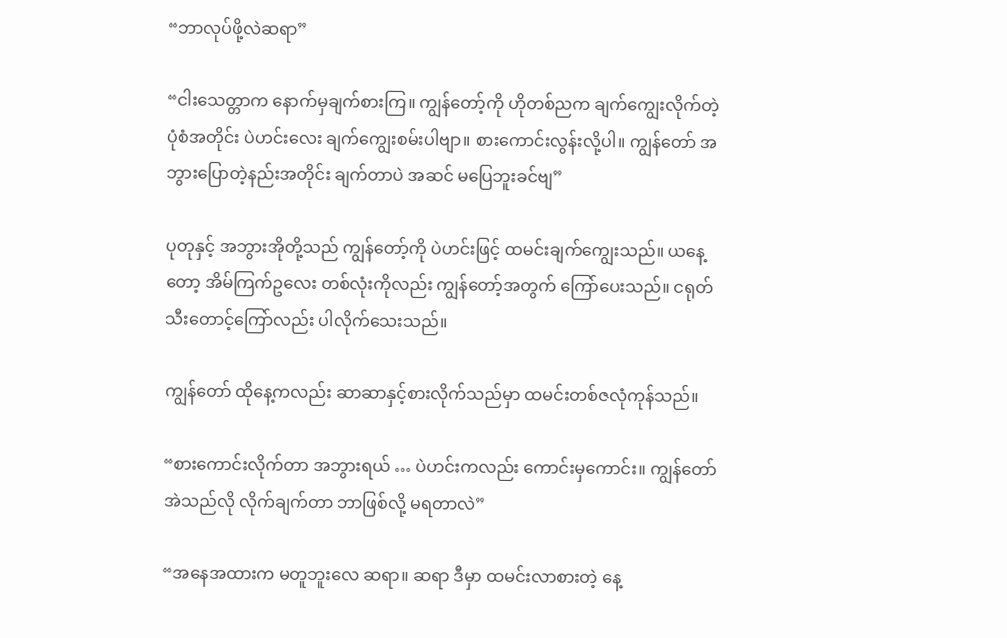“ဘာလုပ်ဖို့လဲဆရာ”

“ငါးသေတ္တာက နောက်မှချက်စားကြ။ ကျွန်တော့်ကို ဟိုတစ်ညက ချက်ကျွေးလိုက်တဲ့ ပုံစံအတိုင်း ပဲဟင်းလေး ချက်ကျွေးစမ်းပါဗျာ။ စားကောင်းလွန်းလို့ပါ။ ကျွန်တော် အဘွားပြောတဲ့နည်းအတိုင်း ချက်တာပဲ အဆင် မပြေဘူးခင်ဗျ”

ပုတုနှင့် အဘွားအိုတို့သည် ကျွန်တော့်ကို ပဲဟင်းဖြင့် ထမင်းချက်ကျွေးသည်။ ယနေ့တော့ အိမ်ကြက်ဥလေး တစ်လုံးကိုလည်း ကျွန်တော့်အတွက် ကြော်ပေးသည်။ ငရုတ်သီးတောင့်ကြော်လည်း ပါလိုက်သေးသည်။

ကျွန်တော် ထိုနေ့ကလည်း ဆာဆာနှင့်စားလိုက်သည်မှာ ထမင်းတစ်ဇလုံကုန်သည်။

“စားကောင်းလိုက်တာ အဘွားရယ် … ပဲဟင်းကလည်း ကောင်းမှကောင်း။ ကျွန်တော် အဲသည်လို လိုက်ချက်တာ ဘာဖြစ်လို့ မရတာလဲ”

“အနေအထားက မတူဘူးလေ ဆရာ။ ဆရာ ဒီမှာ ထမင်းလာစားတဲ့ နေ့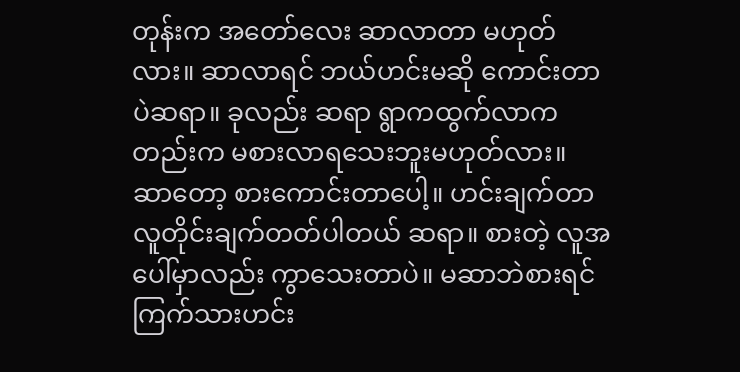တုန်းက အတော်လေး ဆာလာတာ မဟုတ်လား။ ဆာလာရင် ဘယ်ဟင်းမဆို ကောင်းတာပဲဆရာ။ ခုလည်း ဆရာ ရွာကထွက်လာကတည်းက မစားလာရသေးဘူးမဟုတ်လား။ ဆာတော့ စားကောင်းတာပေါ့။ ဟင်းချက်တာ လူတိုင်းချက်တတ်ပါတယ် ဆရာ။ စားတဲ့ လူအပေါ်မှာလည်း ကွာသေးတာပဲ။ မဆာဘဲစားရင် ကြက်သားဟင်း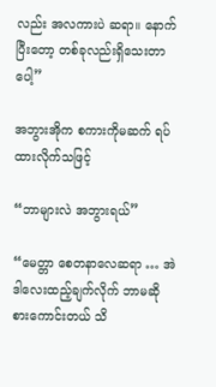လည်း အလကားပဲ ဆရာ။ နောက်ပြီးတော့ တစ်ခုလည်းရှိသေးတာပေါ့”

အဘွားအိုက စကားကိုမဆက် ရပ်ထားလိုက်သဖြင့်

“ဘာများလဲ အဘွားရယ်”

“မေတ္တာ စေတနာလေဆရာ … အဲဒါလေးထည့်ချက်လိုက် ဘာမဆို စားကောင်းတယ် သိ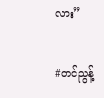လား”

#တင်ညွန့်